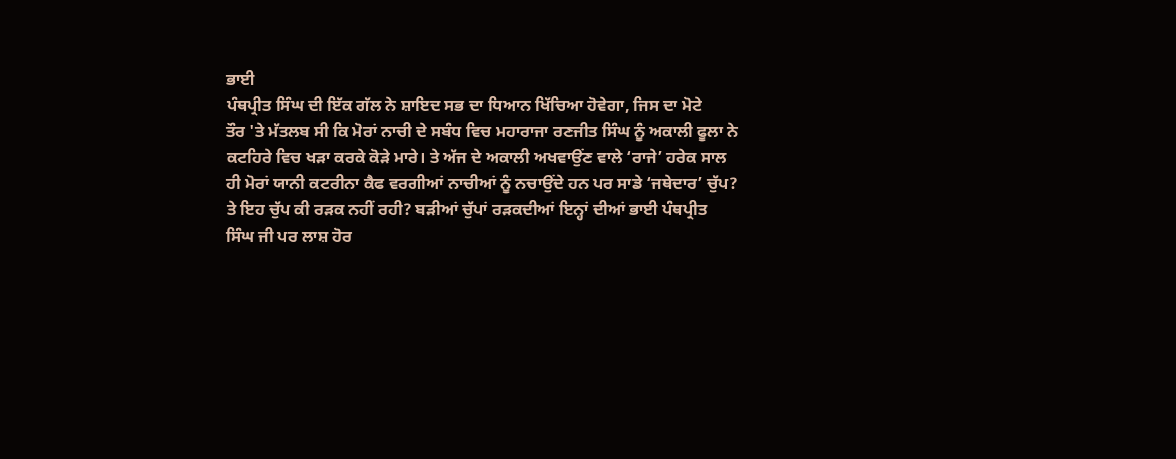ਭਾਈ
ਪੰਥਪ੍ਰੀਤ ਸਿੰਘ ਦੀ ਇੱਕ ਗੱਲ ਨੇ ਸ਼ਾਇਦ ਸਭ ਦਾ ਧਿਆਨ ਖਿੱਚਿਆ ਹੋਵੇਗਾ, ਜਿਸ ਦਾ ਮੋਟੇ
ਤੌਰ 'ਤੇ ਮੱਤਲਬ ਸੀ ਕਿ ਮੋਰਾਂ ਨਾਚੀ ਦੇ ਸਬੰਧ ਵਿਚ ਮਹਾਰਾਜਾ ਰਣਜੀਤ ਸਿੰਘ ਨੂੰ ਅਕਾਲੀ ਫੂਲਾ ਨੇ
ਕਟਹਿਰੇ ਵਿਚ ਖੜਾ ਕਰਕੇ ਕੋੜੇ ਮਾਰੇ। ਤੇ ਅੱਜ ਦੇ ਅਕਾਲੀ ਅਖਵਾਉਂਣ ਵਾਲੇ ‘ਰਾਜੇ’ ਹਰੇਕ ਸਾਲ
ਹੀ ਮੋਰਾਂ ਯਾਨੀ ਕਟਰੀਨਾ ਕੈਫ ਵਰਗੀਆਂ ਨਾਚੀਆਂ ਨੂੰ ਨਚਾਉਂਦੇ ਹਨ ਪਰ ਸਾਡੇ ‘ਜਥੇਦਾਰ’ ਚੁੱਪ?
ਤੇ ਇਹ ਚੁੱਪ ਕੀ ਰੜਕ ਨਹੀਂ ਰਹੀ? ਬੜੀਆਂ ਚੁੱਪਾਂ ਰੜਕਦੀਆਂ ਇਨ੍ਹਾਂ ਦੀਆਂ ਭਾਈ ਪੰਥਪ੍ਰੀਤ
ਸਿੰਘ ਜੀ ਪਰ ਲਾਸ਼ ਹੋਰ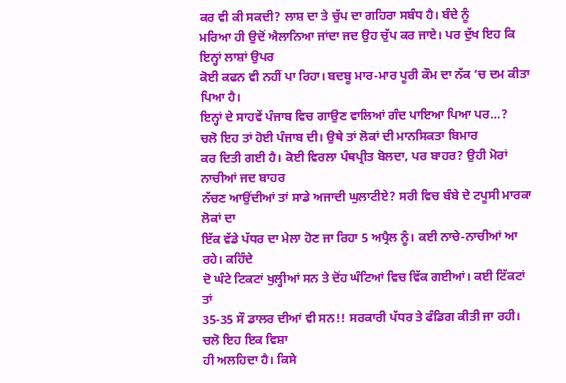ਕਰ ਵੀ ਕੀ ਸਕਦੀ? ਲਾਸ਼ ਦਾ ਤੇ ਚੁੱਪ ਦਾ ਗਹਿਰਾ ਸਬੰਧ ਹੈ। ਬੰਦੇ ਨੂੰ
ਮਰਿਆ ਹੀ ਉਦੋਂ ਐਲਾਨਿਆ ਜਾਂਦਾ ਜਦ ਉਹ ਚੁੱਪ ਕਰ ਜਾਏ। ਪਰ ਦੁੱਖ ਇਹ ਕਿ ਇਨ੍ਹਾਂ ਲਾਸ਼ਾਂ ਉਪਰ
ਕੋਈ ਕਫਨ ਵੀ ਨਹੀਂ ਪਾ ਰਿਹਾ। ਬਦਬੂ ਮਾਰ-ਮਾਰ ਪੂਰੀ ਕੌਮ ਦਾ ਨੱਕ ‘ਚ ਦਮ ਕੀਤਾ ਪਿਆ ਹੈ।
ਇਨ੍ਹਾਂ ਦੇ ਸਾਹਵੇਂ ਪੰਜਾਬ ਵਿਚ ਗਾਉਣ ਵਾਲਿਆਂ ਗੰਦ ਪਾਇਆ ਪਿਆ ਪਰ…?
ਚਲੋ ਇਹ ਤਾਂ ਹੋਈ ਪੰਜਾਬ ਦੀ। ਉਥੇ ਤਾਂ ਲੋਕਾਂ ਦੀ ਮਾਨਸਿਕਤਾ ਬਿਮਾਰ
ਕਰ ਦਿਤੀ ਗਈ ਹੈ। ਕੋਈ ਵਿਰਲਾ ਪੰਥਪ੍ਰੀਤ ਬੋਲਦਾ, ਪਰ ਬਾਹਰ? ਉਹੀ ਮੋਰਾਂ ਨਾਚੀਆਂ ਜਦ ਬਾਹਰ
ਨੱਚਣ ਆਉਂਦੀਆਂ ਤਾਂ ਸਾਡੇ ਅਜਾਦੀ ਘੁਲਾਟੀਏ? ਸਰੀ ਵਿਚ ਬੰਬੇ ਦੇ ਟਪੂਸੀ ਮਾਰਕਾ ਲੋਕਾਂ ਦਾ
ਇੱਕ ਵੱਡੇ ਪੱਧਰ ਦਾ ਮੇਲਾ ਹੋਣ ਜਾ ਰਿਹਾ 5 ਅਪ੍ਰੈਲ ਨੂੰ। ਕਈ ਨਾਚੇ-ਨਾਚੀਆਂ ਆ ਰਹੇ। ਕਹਿੰਦੇ
ਦੋ ਘੰਟੇ ਟਿਕਟਾਂ ਖੁਲ੍ਹੀਆਂ ਸਨ ਤੇ ਦੋਂਹ ਘੰਟਿਆਂ ਵਿਚ ਵਿੱਕ ਗਈਆਂ। ਕਈ ਟਿੱਕਟਾਂ ਤਾਂ
35-35 ਸੌ ਡਾਲਰ ਦੀਆਂ ਵੀ ਸਨ!! ਸਰਕਾਰੀ ਪੱਧਰ ਤੇ ਫੰਡਿਗ ਕੀਤੀ ਜਾ ਰਹੀ। ਚਲੋ ਇਹ ਇਕ ਵਿਸ਼ਾ
ਹੀ ਅਲਹਿਦਾ ਹੈ। ਕਿਸੇ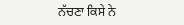ਨੱਚਣਾ ਕਿਸੇ ਨੇ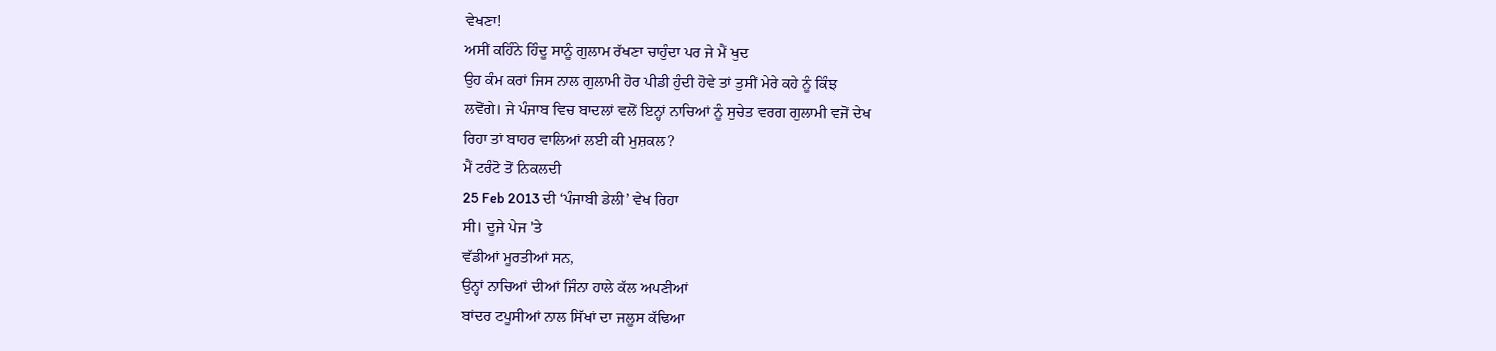ਵੇਖਣਾ!
ਅਸੀਂ ਕਹਿੰਨੇ ਹਿੰਦੂ ਸਾਨੂੰ ਗੁਲਾਮ ਰੱਖਣਾ ਚਾਹੁੰਦਾ ਪਰ ਜੇ ਮੈਂ ਖੁਦ
ਉਹ ਕੰਮ ਕਰਾਂ ਜਿਸ ਨਾਲ ਗੁਲਾਮੀ ਹੋਰ ਪੀਡੀ ਹੁੰਦੀ ਹੋਵੇ ਤਾਂ ਤੁਸੀਂ ਮੇਰੇ ਕਹੇ ਨੂੰ ਕਿੰਝ
ਲਵੋਂਗੇ। ਜੇ ਪੰਜਾਬ ਵਿਚ ਬਾਦਲਾਂ ਵਲੋਂ ਇਨ੍ਹਾਂ ਨਾਚਿਆਂ ਨੂੰ ਸੁਚੇਤ ਵਰਗ ਗੁਲਾਮੀ ਵਜੋਂ ਦੇਖ
ਰਿਹਾ ਤਾਂ ਬਾਹਰ ਵਾਲਿਆਂ ਲਈ ਕੀ ਮੁਸ਼ਕਲ?
ਮੈਂ ਟਰੰਟੋ ਤੋਂ ਨਿਕਲਦੀ
25 Feb 2013 ਦੀ ‘ਪੰਜਾਬੀ ਡੇਲੀ’ ਵੇਖ ਰਿਹਾ
ਸੀ। ਦੂਜੇ ਪੇਜ 'ਤੇ
ਵੱਡੀਆਂ ਮੂਰਤੀਆਂ ਸਨ,
ਉਨ੍ਹਾਂ ਨਾਚਿਆਂ ਦੀਆਂ ਜਿੰਨਾ ਹਾਲੇ ਕੱਲ ਅਪਣੀਆਂ
ਬਾਂਦਰ ਟਪੂਸੀਆਂ ਨਾਲ ਸਿੱਖਾਂ ਦਾ ਜਲੂਸ ਕੱਢਿਆ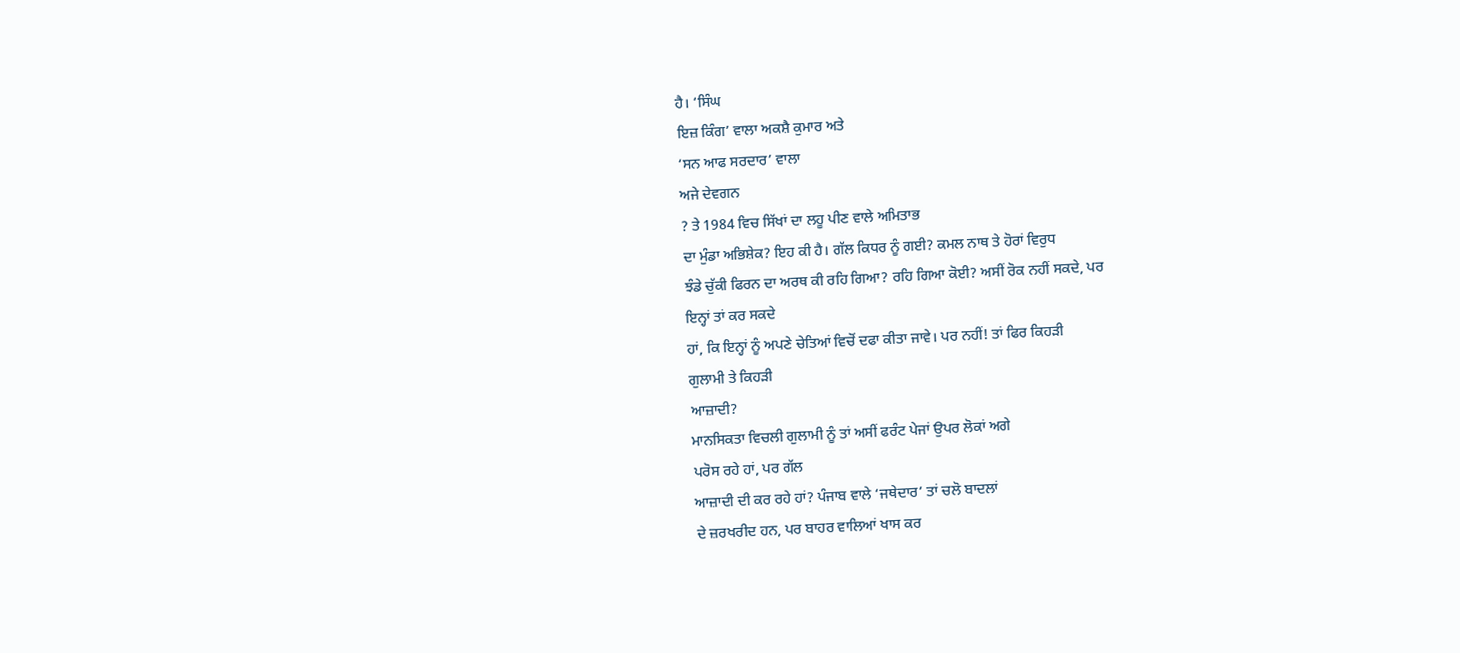ਹੈ। ‘ਸਿੰਘ
ਇਜ਼ ਕਿੰਗ’ ਵਾਲਾ ਅਕਸ਼ੈ ਕੁਮਾਰ ਅਤੇ
‘ਸਨ ਆਫ ਸਰਦਾਰ’ ਵਾਲਾ
ਅਜੇ ਦੇਵਗਨ
? ਤੇ 1984 ਵਿਚ ਸਿੱਖਾਂ ਦਾ ਲਹੂ ਪੀਣ ਵਾਲੇ ਅਮਿਤਾਭ
ਦਾ ਮੁੰਡਾ ਅਭਿਸ਼ੇਕ? ਇਹ ਕੀ ਹੈ। ਗੱਲ ਕਿਧਰ ਨੂੰ ਗਈ? ਕਮਲ ਨਾਥ ਤੇ ਹੋਰਾਂ ਵਿਰੁਧ
ਝੰਡੇ ਚੁੱਕੀ ਫਿਰਨ ਦਾ ਅਰਥ ਕੀ ਰਹਿ ਗਿਆ? ਰਹਿ ਗਿਆ ਕੋਈ? ਅਸੀਂ ਰੋਕ ਨਹੀਂ ਸਕਦੇ, ਪਰ
ਇਨ੍ਹਾਂ ਤਾਂ ਕਰ ਸਕਦੇ
ਹਾਂ, ਕਿ ਇਨ੍ਹਾਂ ਨੂੰ ਅਪਣੇ ਚੇਤਿਆਂ ਵਿਚੋਂ ਦਫਾ ਕੀਤਾ ਜਾਵੇ। ਪਰ ਨਹੀਂ! ਤਾਂ ਫਿਰ ਕਿਹੜੀ
ਗੁਲਾਮੀ ਤੇ ਕਿਹੜੀ
ਆਜ਼ਾਦੀ?
ਮਾਨਸਿਕਤਾ ਵਿਚਲੀ ਗੁਲਾਮੀ ਨੂੰ ਤਾਂ ਅਸੀਂ ਫਰੰਟ ਪੇਜਾਂ ਉਪਰ ਲੋਕਾਂ ਅਗੇ
ਪਰੋਸ ਰਹੇ ਹਾਂ, ਪਰ ਗੱਲ
ਆਜ਼ਾਦੀ ਦੀ ਕਰ ਰਹੇ ਹਾਂ? ਪੰਜਾਬ ਵਾਲੇ ‘ਜਥੇਦਾਰ’ ਤਾਂ ਚਲੋ ਬਾਦਲਾਂ
ਦੇ ਜ਼ਰਖਰੀਦ ਹਨ, ਪਰ ਬਾਹਰ ਵਾਲਿਆਂ ਖਾਸ ਕਰ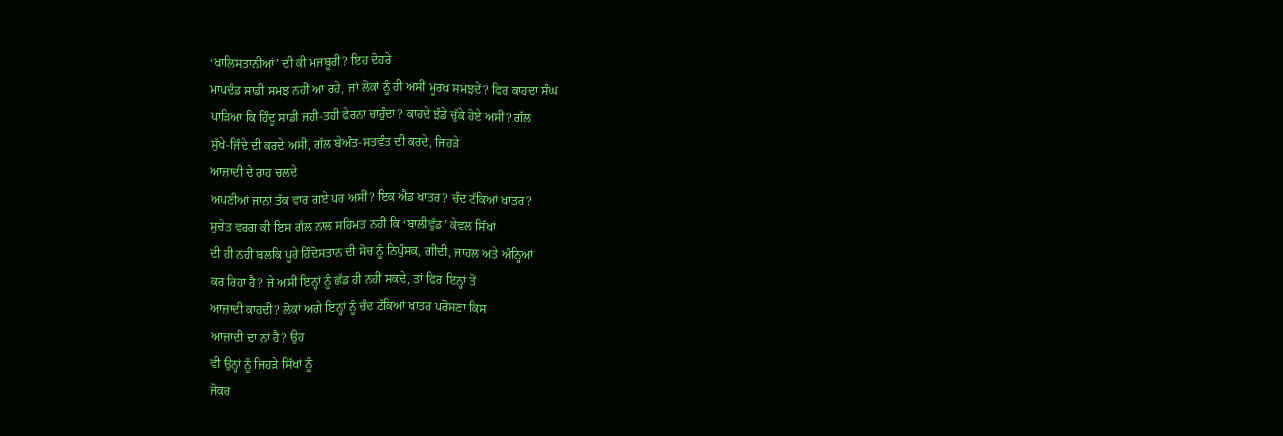‘ਖਾਲਿਸਤਾਨੀਆਂ’ ਦੀ ਕੀ ਮਜਬੂਰੀ? ਇਹ ਦੋਹਰੇ
ਮਾਪਦੰਡ ਸਾਡੀ ਸਮਝ ਨਹੀਂ ਆ ਰਹੇ, ਜਾਂ ਲੋਕਾਂ ਨੂੰ ਹੀ ਅਸੀਂ ਮੂਰਖ ਸਮਝਦੇਂ? ਫਿਰ ਕਾਹਦਾ ਸੰਘ
ਪਾੜਿਆ ਕਿ ਹਿੰਦੂ ਸਾਡੀ ਜਹੀ-ਤਹੀ ਫੇਰਨਾ ਚਾਹੁੰਦਾ? ਕਾਹਦੇ ਝੰਡੇ ਚੁੱਕੇ ਹੋਏ ਅਸੀਂ? ਗੱਲ
ਸੁੱਖੇ-ਜਿੰਦੇ ਦੀ ਕਰਦੇ ਅਸੀਂ, ਗੱਲ ਬੇਅੰਤ-ਸਤਵੰਤ ਦੀ ਕਰਦੇ, ਜਿਹੜੇ
ਆਜ਼ਾਦੀ ਦੇ ਰਾਹ ਚਲਦੇ
ਅਪਣੀਆਂ ਜਾਨਾਂ ਤੱਕ ਵਾਰ ਗਏ ਪਰ ਅਸੀਂ? ਇਕ ਐਡ ਖਾਤਰ? ਚੰਦ ਟੱਕਿਆਂ ਖਾਤਰ?
ਸੁਚੇਤ ਵਰਗ ਕੀ ਇਸ ਗੱਲ ਨਾਲ ਸਹਿਮਤ ਨਹੀਂ ਕਿ ‘ਬਾਲੀਵੁੱਡ’ ਕੇਵਲ ਸਿੱਖਾਂ
ਦੀ ਹੀ ਨਹੀਂ ਬਲਕਿ ਪੂਰੇ ਹਿੰਦੋਸਤਾਨ ਦੀ ਸੋਚ ਨੂੰ ਨਿਪੁੰਸਕ, ਗੀਦੀ, ਜਾਹਲ ਅਤੇ ਅੰਨ੍ਹਿਆਂ
ਕਰ ਰਿਹਾ ਹੈ? ਜੇ ਅਸੀਂ ਇਨ੍ਹਾਂ ਨੂੰ ਛੱਡ ਹੀ ਨਹੀਂ ਸਕਦੇ, ਤਾਂ ਫਿਰ ਇਨ੍ਹਾਂ ਤੋਂ
ਆਜ਼ਾਦੀ ਕਾਹਦੀ? ਲੋਕਾਂ ਅਗੇ ਇਨ੍ਹਾਂ ਨੂੰ ਚੰਦ ਟੱਕਿਆਂ ਖਾਤਰ ਪਰੋਸਣਾ ਕਿਸ
ਆਜ਼ਾਦੀ ਦਾ ਨਾਂ ਹੈ? ਉਹ
ਵੀ ਉਨ੍ਹਾਂ ਨੂੰ ਜਿਹੜੇ ਸਿੱਖਾਂ ਨੂੰ
ਜੋਕਰ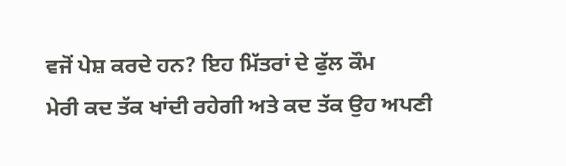ਵਜੋਂ ਪੇਸ਼ ਕਰਦੇ ਹਨ? ਇਹ ਮਿੱਤਰਾਂ ਦੇ ਫੁੱਲ ਕੌਮ
ਮੇਰੀ ਕਦ ਤੱਕ ਖਾਂਦੀ ਰਹੇਗੀ ਅਤੇ ਕਦ ਤੱਕ ਉਹ ਅਪਣੀ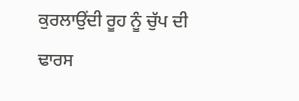ਕੁਰਲਾਉਂਦੀ ਰੂਹ ਨੂੰ ਚੁੱਪ ਦੀ ਢਾਰਸ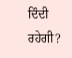ਦਿੰਦੀ ਰਹੇਗੀ?